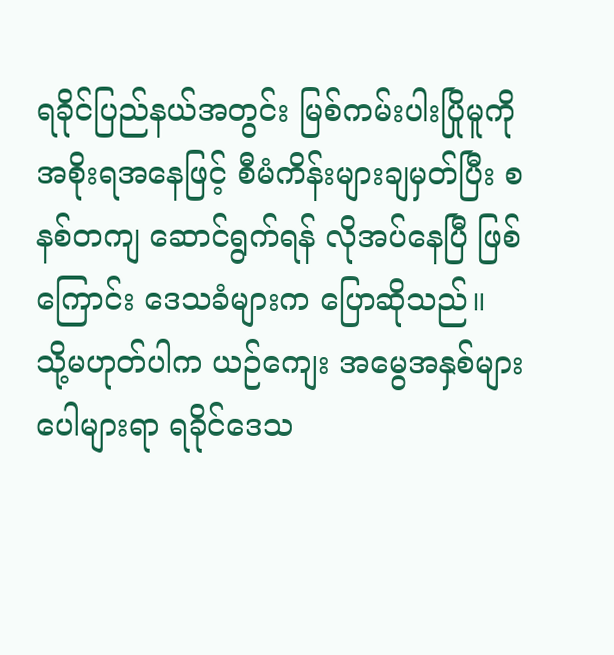ရခိုင်ပြည်နယ်အတွင်း မြစ်ကမ်းပါးပြိုမူကို အစိုးရအနေဖြင့် စီမံကိန်းများချမှတ်ပြီး စနစ်တကျ ဆောင်ရွက်ရန် လိုအပ်နေပြီ ဖြစ်ကြောင်း ဒေသခံများက ပြောဆိုသည်။
သို့မဟုတ်ပါက ယဉ်ကျေး အမွေအနှစ်များ ပေါများရာ ရခိုင်ဒေသ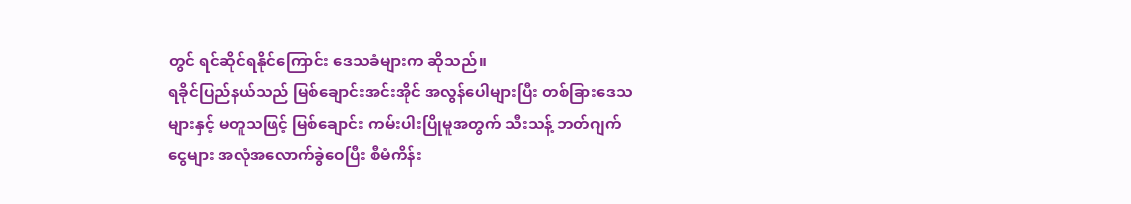တွင် ရင်ဆိုင်ရနိုင်ကြောင်း ဒေသခံများက ဆိုသည်။
ရခိုင်ပြည်နယ်သည် မြစ်ချောင်းအင်းအိုင် အလွန်ပေါများပြီး တစ်ခြားဒေသများနှင့် မတူသဖြင့် မြစ်ချောင်း ကမ်းပါးပြိုမူအတွက် သီးသန့် ဘတ်ဂျက်ငွေများ အလုံအလောက်ခွဲဝေပြီး စီမံကိန်း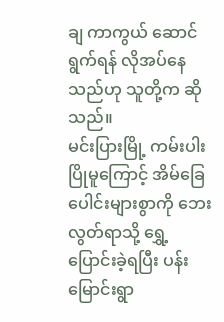ချ ကာကွယ် ဆောင်ရွက်ရန် လိုအပ်နေသည်ဟု သူတို့က ဆိုသည်။
မင်းပြားမြို့ ကမ်းပါးပြိုမူကြောင့် အိမ်ခြေပေါင်းများစွာကို ဘေးလွတ်ရာသို့ ရွှေ့ပြောင်းခဲ့ရပြီး ပန်းမြောင်းရွာ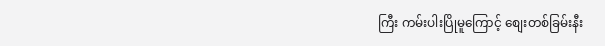ကြီး ကမ်းပါးပြိုမူကြောင့် စျေးတစ်ခြမ်းနီး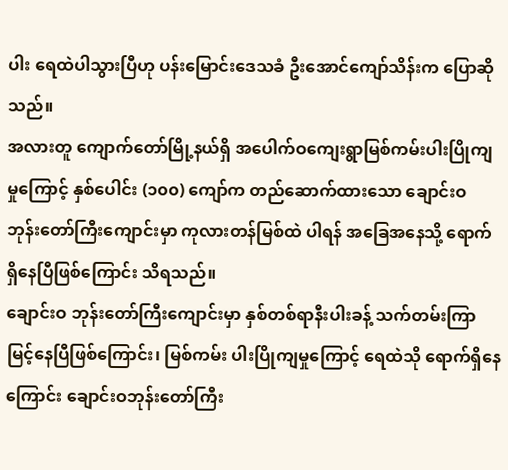ပါး ရေထဲပါသွားပြီဟု ပန်းမြောင်းဒေသခံ ဦးအောင်ကျော်သိန်းက ပြောဆို သည်။
အလားတူ ကျောက်တော်မြို့နယ်ရှိ အပေါက်ဝကျေးရွာမြစ်ကမ်းပါးပြိုကျမှုကြောင့် နှစ်ပေါင်း (၁၀၀) ကျော်က တည်ဆောက်ထားသော ချောင်းဝ ဘုန်းတော်ကြီးကျောင်းမှာ ကုလားတန်မြစ်ထဲ ပါရန် အခြေအနေသို့ ရောက်ရှိနေပြီဖြစ်ကြောင်း သိရသည်။
ချောင်းဝ ဘုန်းတော်ကြီးကျောင်းမှာ နှစ်တစ်ရာနီးပါးခန့် သက်တမ်းကြာမြင့်နေပြီဖြစ်ကြောင်း၊ မြစ်ကမ်း ပါးပြိုကျမှုကြောင့် ရေထဲသို ရောက်ရှိနေကြောင်း ချောင်းဝဘုန်းတော်ကြီး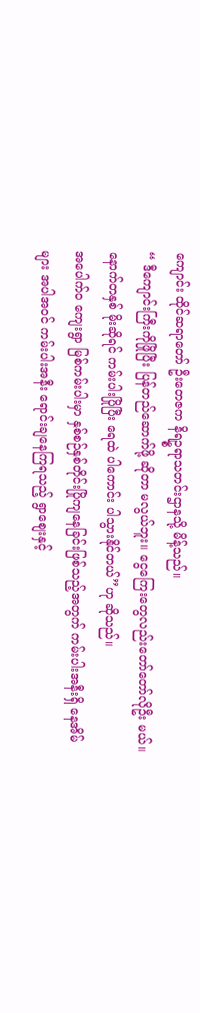ကျောင်း ထိုင်ဆရာတော် ဦးတေဇက နိရဥ္စရာသတင်းဌာနသို့ မိန့်သည်။
“ ဒီကျောင်းကြီးကိုဖြိုပြီး ပြန်တည်ဆောက်ဖို့ ဆိုတာ မလွယ်ဘူး။ ငွေကြေးတွေလည်းတော်တော်လိုဦး မယ်။ နောက်တနှစ် မိုးဆိုရင် ကမ်းပါးပြိုပြီး ရေထဲ ပါကောင်း ပါသွားနိုင်တယ်”ဟု ဆိုသည်။
အပေါက်ဝ ကျေးရွာ မြစ်ကမ်းပါးမှာ နှစ်စဉ်နှစ်တိုင်းပြိုကျနေခြင်းဖြစ်သည့်အတွက် ကမ်းပါးအနီးရှိ နေအိမ်များ အပါအဝင် ကမ်းပါးအနီး ရောင်းချနေကြရသည့် ရွာစျေးနှင့်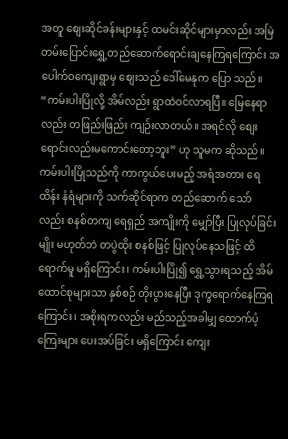အတူ စျေးဆိုင်ခန်းများနှင့် ထမင်းဆိုင်များမှာလည်း အမြဲတမ်းပြောင်းရွှေ့တည်ဆောက်ရောင်းချနေကြရကြောင်း အပေါက်ဝကျေးရွာမှ စျေးသည် ဒေါ်မေနုက ပြော သည်။
“ကမ်းပါးပြိုလို့ အိမ်လည်း ရွာထဲဝင်လာရပြီ။ မြေနေရာလည်း တဖြည်းဖြည်း ကျဉ်းလာတယ်။ အရင်လို စျေးရောင်းလည်းမကောင်းတော့ဘူး” ဟု သူမက ဆိုသည်။
ကမ်းပါးပြိုသည်ကို ကာကွယ်ပေးမည့် အရံအတား ရေထိန်း နံရံများကို သက်ဆိုင်ရာက တည်ဆောက် သော် လည်း စနစ်တကျ ရေရှည် အကျိုးကို မျှော်ပြီး ပြုလုပ်ခြင်းမျိုး မဟုတ်ဘဲ တပွဲထိုး စနစ်ဖြင့် ပြုလုပ်နေသဖြင့် ထိရောက်မူ မရှိကြောင်း၊ ကမ်းပါးပြို၍ ရွှေ့သွားရသည့် အိမ်ထောင်စုများသာ နှစ်စဉ် တိုးပွားနေပြီး ဒုက္ခရောက်နေကြရကြောင်း၊ အစိုးရကလည်း မည်သည့်အခါမျှ ထောက်ပံ့ကြေးများ ပေးအပ်ခြင်း မရှိကြောင်း ကျေး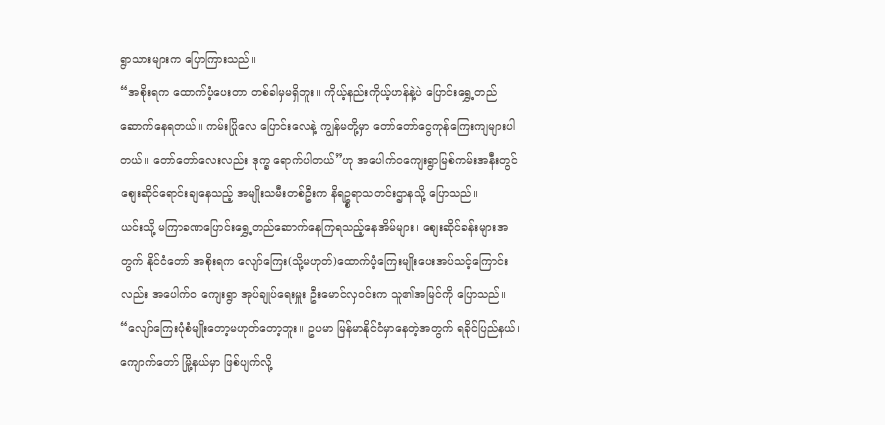ရွာသားများက ပြောကြားသည်။
“အစိုးရက ထောက်ပံ့ပေးတာ တစ်ခါမှမရှိဘူး။ ကိုယ့်နည်းကိုယ့်ဟန်နဲ့ပဲ ပြောင်းရွှေ့တည်ဆောက်နေရတယ်။ ကမ်းပြိုလေ ပြောင်းလေနဲ့ ကျွန်မတို့မှာ တော်တော်ငွေကုန်ကြေးကျများပါတယ်။ တော်တော်လေးလည်း ဒုက္ခ ရောက်ပါတယ်”ဟု အပေါက်ဝကျေးရွာမြစ်ကမ်းအနီးတွင် စျေးဆိုင်ရောင်းချနေသည့် အမျိုးသမီးတစ်ဦးက နိရဥ္စရာသတင်းဌာနသို့ ပြောသည်။
ယင်းသို့ မကြာခဏပြောင်းရွှေ့တည်ဆောက်နေကြရသည့်နေအိမ်များ၊ စျေးဆိုင်ခန်းများအတွက် နိုင်ငံတော် အစိုးရက လျော်ကြေး(သို့မဟုတ်)ထောက်ပံ့ကြေးမျိုးပေးအပ်သင့်ကြောင်းလည်း အပေါက်ဝ ကျေးရွာ အုပ်ချုပ်ရေးမှူး ဦးမောင်လှဝင်းက သူ၏အမြင်ကို ပြောသည်။
“လျော်ကြေးပုံစံမျိုးတော့မဟုတ်တော့ဘူး။ ဥပမာ မြန်မာနိုင်ငံမှာနေတဲ့အတွက် ရခိုင်ပြည်နယ်၊ ကျောက်တော် မြို့နယ်မှာ ဖြစ်ပျက်လို့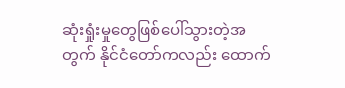ဆုံးရှုံးမှုတွေဖြစ်ပေါ်သွားတဲ့အတွက် နိုင်ငံတော်ကလည်း ထောက်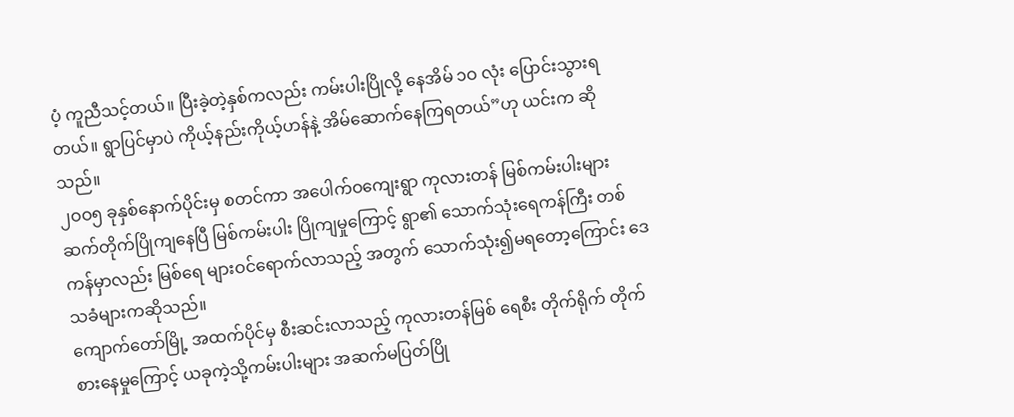ပံ့ ကူညီသင့်တယ်။ ပြီးခဲ့တဲ့နှစ်ကလည်း ကမ်းပါးပြိုလို့ နေအိမ် ၁ဝ လုံး ပြောင်းသွားရတယ်။ ရွာပြင်မှာပဲ ကိုယ့်နည်းကိုယ့်ဟန်နဲ့ အိမ်ဆောက်နေကြရတယ်”ဟု ယင်းက ဆိုသည်။
၂ဝဝ၅ ခုနှစ်နောက်ပိုင်းမှ စတင်ကာ အပေါက်ဝကျေးရွာ ကုလားတန် မြစ်ကမ်းပါးများ ဆက်တိုက်ပြိုကျနေပြီ မြစ်ကမ်းပါး ပြိုကျမှုကြောင့် ရွာ၏ သောက်သုံးရေကန်ကြီး တစ်ကန်မှာလည်း မြစ်ရေ များဝင်ရောက်လာသည့် အတွက် သောက်သုံး၍မရတော့ကြောင်း ဒေသခံများကဆိုသည်။
ကျောက်တော်မြို့ အထက်ပိုင်မှ စီးဆင်းလာသည့် ကုလားတန်မြစ် ရေစီး တိုက်ရိုက် တိုက်စားနေမှုကြောင့် ယခုကဲ့သို့ကမ်းပါးများ အဆက်မပြတ်ပြို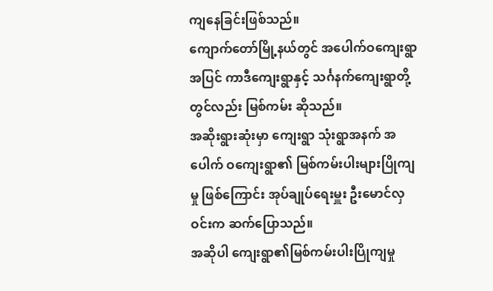ကျနေခြင်းဖြစ်သည်။
ကျောက်တော်မြို့နယ်တွင် အပေါက်ဝကျေးရွာအပြင် ကာဒီကျေးရွာနှင့် သင်္ဂနက်ကျေးရွာတို့ တွင်လည်း မြစ်ကမ်း ဆိုသည်။
အဆိုးရွားဆုံးမှာ ကျေးရွာ သုံးရွာအနက် အပေါက် ဝကျေးရွာ၏ မြစ်ကမ်းပါးများပြိုကျမှု ဖြစ်ကြောင်း အုပ်ချုပ်ရေးမှူး ဦးမောင်လှဝင်းက ဆက်ပြောသည်။
အဆိုပါ ကျေးရွာ၏မြစ်ကမ်းပါးပြိုကျမှု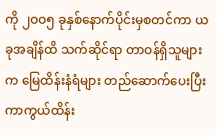ကို ၂ဝဝ၅ ခုနှစ်နောက်ပိုင်းမှစတင်ကာ ယခုအချိန်ထိ သက်ဆိုင်ရာ တာဝန်ရှိသူများက မြေထိန်းနံရံများ တည်ဆောက်ပေးပြီး ကာကွယ်ထိန်း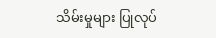သိမ်းမှုများ ပြုလုပ်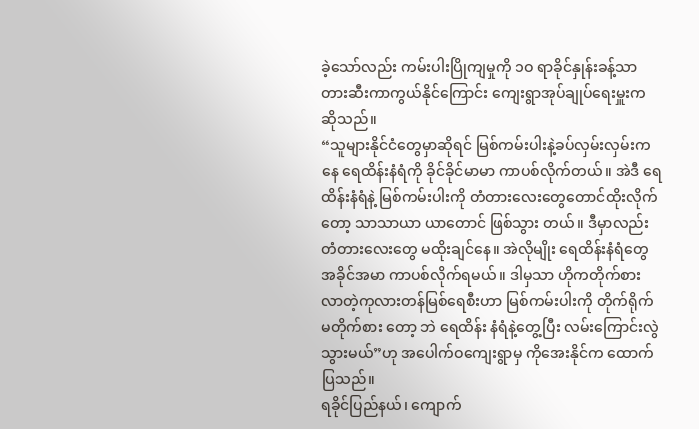ခဲ့သော်လည်း ကမ်းပါးပြိုကျမှုကို ၁ဝ ရာခိုင်နှုန်းခန့်သာ တားဆီးကာကွယ်နိုင်ကြောင်း ကျေးရွာအုပ်ချုပ်ရေးမှူးက ဆိုသည်။
“သူများနိုင်ငံတွေမှာဆိုရင် မြစ်ကမ်းပါးနဲ့ခပ်လှမ်းလှမ်းကနေ ရေထိန်းနံရံကို ခိုင်ခိုင်မာမာ ကာပစ်လိုက်တယ်။ အဲဒီ ရေထိန်းနံရံနဲ့ မြစ်ကမ်းပါးကို တံတားလေးတွေတောင်ထိုးလိုက်တော့ သာသာယာ ယာတောင် ဖြစ်သွား တယ်။ ဒီမှာလည်း တံတားလေးတွေ မထိုးချင်နေ။ အဲလိုမျိုး ရေထိန်းနံရံတွေ အခိုင်အမာ ကာပစ်လိုက်ရမယ်။ ဒါမှသာ ဟိုကတိုက်စားလာတဲ့ကုလားတန်မြစ်ရေစီးဟာ မြစ်ကမ်းပါးကို တိုက်ရိုက် မတိုက်စား တော့ ဘဲ ရေထိန်း နံရံနဲ့တွေ့ပြီး လမ်းကြောင်းလွဲသွားမယ်”ဟု အပေါက်ဝကျေးရွာမှ ကိုအေးနိုင်က ထောက်ပြသည်။
ရခိုင်ပြည်နယ်၊ ကျောက်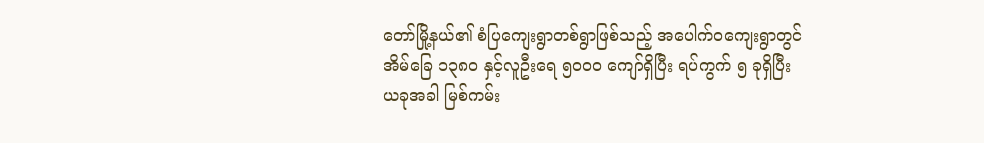တော်မြို့နယ်၏ စံပြကျေးရွာတစ်ရွာဖြစ်သည့် အပေါက်ဝကျေးရွာတွင် အိမ်ခြေ ၁၃၈ဝ နှင့်လူဦးရေ ၅ဝဝဝ ကျော်ရှိပြီး ရပ်ကွက် ၅ ခုရှိပြီး ယခုအခါ မြစ်ကမ်း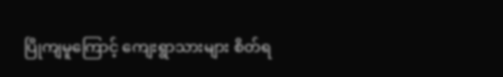ပြိုကျမူကြောင့် ကျေးရွာသားများ စိတ်ရ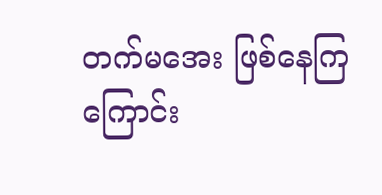တက်မအေး ဖြစ်နေကြကြောင်း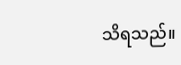သိရသည်။